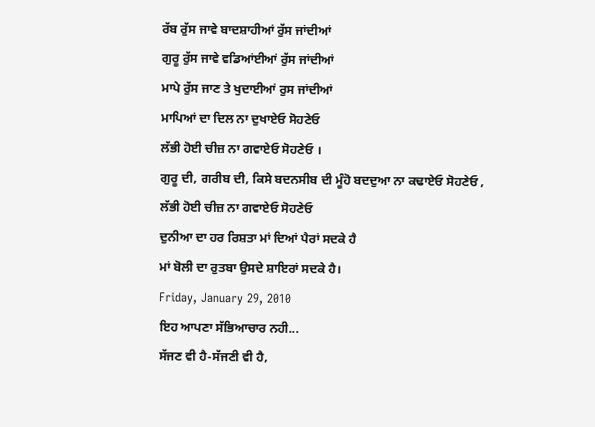ਰੱਬ ਰੁੱਸ ਜਾਵੇ ਬਾਦਸ਼ਾਹੀਆਂ ਰੁੱਸ ਜਾਂਦੀਆਂ
ਗੁਰੂ ਰੁੱਸ ਜਾਵੇ ਵਡਿਆਂਈਆਂ ਰੁੱਸ ਜਾਂਦੀਆਂ
ਮਾਪੇ ਰੁੱਸ ਜਾਣ ਤੇ ਖੁਦਾਈਆਂ ਰੁਸ ਜਾਂਦੀਆਂ
ਮਾਪਿਆਂ ਦਾ ਦਿਲ ਨਾ ਦੁਖਾਏਓ ਸੋਹਣੇਓ
ਲੱਭੀ ਹੋਈ ਚੀਜ਼ ਨਾ ਗਵਾਏਓ ਸੋਹਣੇਓ ।
ਗੁਰੂ ਦੀ, ਗਰੀਬ ਦੀ, ਕਿਸੇ ਬਦਨਸੀਬ ਦੀ ਮੂੰਹੋ ਬਦਦੁਆ ਨਾ ਕਢਾਏਓ ਸੋਹਣੇਓ ,
ਲੱਭੀ ਹੋਈ ਚੀਜ਼ ਨਾ ਗਵਾਏਓ ਸੋਹਣੇਓ
ਦੁਨੀਆ ਦਾ ਹਰ ਰਿਸ਼ਤਾ ਮਾਂ ਦਿਆਂ ਪੈਰਾਂ ਸਦਕੇ ਹੈ
ਮਾਂ ਬੋਲੀ ਦਾ ਰੁਤਬਾ ਉਸਦੇ ਸ਼ਾਇਰਾਂ ਸਦਕੇ ਹੈ।
Friday, January 29, 2010
ਇਹ ਆਪਣਾ ਸੱਭਿਆਚਾਰ ਨਹੀ...
ਸੱਜਣ ਵੀ ਹੈ-ਸੱਜਣੀ ਵੀ ਹੈ,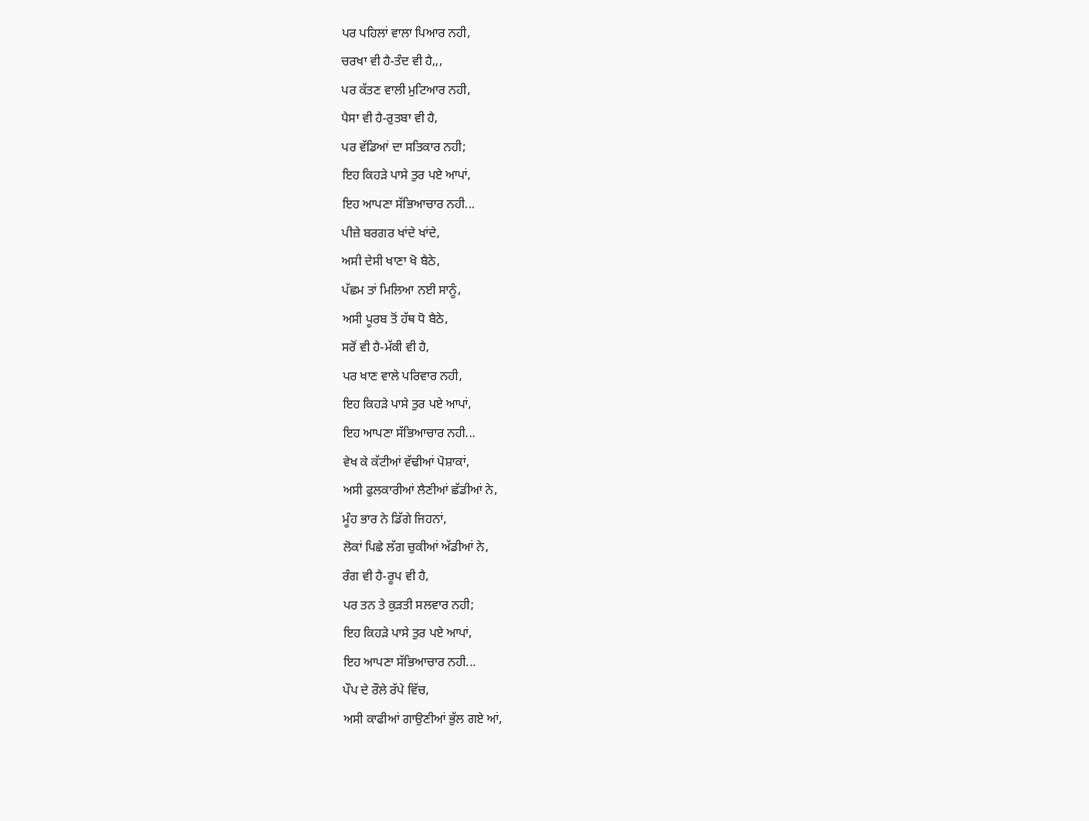ਪਰ ਪਹਿਲਾਂ ਵਾਲਾ ਪਿਆਰ ਨਹੀ,
ਚਰਖਾ ਵੀ ਹੈ-ਤੰਦ ਵੀ ਹੈ,,,
ਪਰ ਕੱਤਣ ਵਾਲੀ ਮੁਟਿਆਰ ਨਹੀ,
ਪੈਸਾ ਵੀ ਹੈ-ਰੁਤਬਾ ਵੀ ਹੈ,
ਪਰ ਵੱਡਿਆਂ ਦਾ ਸਤਿਕਾਰ ਨਹੀ;
ਇਹ ਕਿਹੜੇ ਪਾਸੇ ਤੁਰ ਪਏ ਆਪਾਂ,
ਇਹ ਆਪਣਾ ਸੱਭਿਆਚਾਰ ਨਹੀ...
ਪੀਜ਼ੇ ਬਰਗਰ ਖਾਂਦੇ ਖਾਂਦੇ,
ਅਸੀ ਦੇਸੀ ਖਾਣਾ ਖੋ ਬੈਠੇ,
ਪੱਛਮ ਤਾਂ ਮਿਲਿਆ ਨਈ ਸਾਨੂੰ,
ਅਸੀ ਪੂਰਬ ਤੋਂ ਹੱਥ ਧੋ ਬੈਠੇ,
ਸਰੋਂ ਵੀ ਹੈ-ਮੱਕੀ ਵੀ ਹੈ,
ਪਰ ਖਾਣ ਵਾਲੇ ਪਰਿਵਾਰ ਨਹੀ,
ਇਹ ਕਿਹੜੇ ਪਾਸੇ ਤੁਰ ਪਏ ਆਪਾਂ,
ਇਹ ਆਪਣਾ ਸੱਭਿਆਚਾਰ ਨਹੀ...
ਵੇਖ ਕੇ ਕੱਟੀਆਂ ਵੱਢੀਆਂ ਪੋਸ਼ਾਕਾਂ,
ਅਸੀ ਫੁਲਕਾਰੀਆਂ ਲੈਣੀਆਂ ਛੱਡੀਆਂ ਨੇ,
ਮੂੰਹ ਭਾਰ ਨੇ ਡਿੱਗੇ ਜਿਹਨਾਂ,
ਲੋਕਾਂ ਪਿਛੇ ਲੱਗ ਚੁਕੀਆਂ ਅੱਡੀਆਂ ਨੇ,
ਰੰਗ ਵੀ ਹੈ-ਰੂਪ ਵੀ ਹੈ,
ਪਰ ਤਨ ਤੇ ਕੁੜਤੀ ਸਲਵਾਰ ਨਹੀ;
ਇਹ ਕਿਹੜੇ ਪਾਸੇ ਤੁਰ ਪਏ ਆਪਾਂ,
ਇਹ ਆਪਣਾ ਸੱਭਿਆਚਾਰ ਨਹੀ...
ਪੌਪ ਦੇ ਰੌਲੇ ਰੱਪੇ ਵਿੱਚ,
ਅਸੀ ਕਾਫੀਆਂ ਗਾਉਣੀਆਂ ਭੁੱਲ ਗਏ ਆਂ,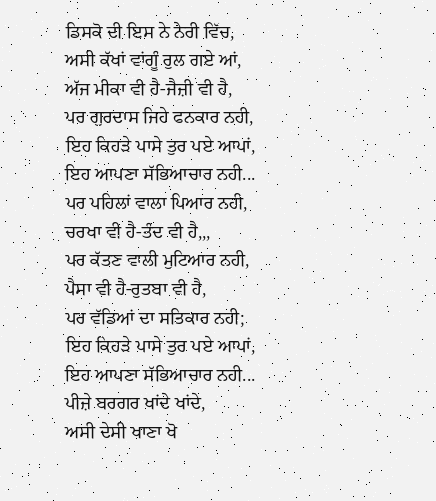ਡਿਸਕੋ ਦੀ ਇਸ ਨੇ ਨੇਰੀ ਵਿੱਚ,
ਅਸੀ ਕੱਖਾਂ ਵਾਂਗੂੰ ਰੁਲ ਗਏ ਆਂ,
ਅੱਜ ਮੀਕਾ ਵੀ ਹੈ-ਜੈਜ਼ੀ ਵੀ ਹੈ,
ਪਰ ਗੁਰਦਾਸ ਜਿਹੇ ਫਨਕਾਰ ਨਹੀ,
ਇਹ ਕਿਹੜੇ ਪਾਸੇ ਤੁਰ ਪਏ ਆਪਾਂ,
ਇਹ ਆਪਣਾ ਸੱਭਿਆਚਾਰ ਨਹੀ...
ਪਰ ਪਹਿਲਾਂ ਵਾਲਾ ਪਿਆਰ ਨਹੀ,
ਚਰਖਾ ਵੀ ਹੈ-ਤੰਦ ਵੀ ਹੈ,,,
ਪਰ ਕੱਤਣ ਵਾਲੀ ਮੁਟਿਆਰ ਨਹੀ,
ਪੈਸਾ ਵੀ ਹੈ-ਰੁਤਬਾ ਵੀ ਹੈ,
ਪਰ ਵੱਡਿਆਂ ਦਾ ਸਤਿਕਾਰ ਨਹੀ;
ਇਹ ਕਿਹੜੇ ਪਾਸੇ ਤੁਰ ਪਏ ਆਪਾਂ,
ਇਹ ਆਪਣਾ ਸੱਭਿਆਚਾਰ ਨਹੀ...
ਪੀਜ਼ੇ ਬਰਗਰ ਖਾਂਦੇ ਖਾਂਦੇ,
ਅਸੀ ਦੇਸੀ ਖਾਣਾ ਖੋ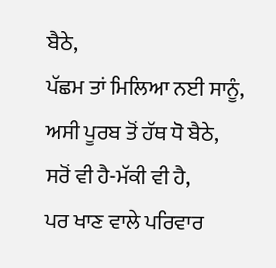ਬੈਠੇ,
ਪੱਛਮ ਤਾਂ ਮਿਲਿਆ ਨਈ ਸਾਨੂੰ,
ਅਸੀ ਪੂਰਬ ਤੋਂ ਹੱਥ ਧੋ ਬੈਠੇ,
ਸਰੋਂ ਵੀ ਹੈ-ਮੱਕੀ ਵੀ ਹੈ,
ਪਰ ਖਾਣ ਵਾਲੇ ਪਰਿਵਾਰ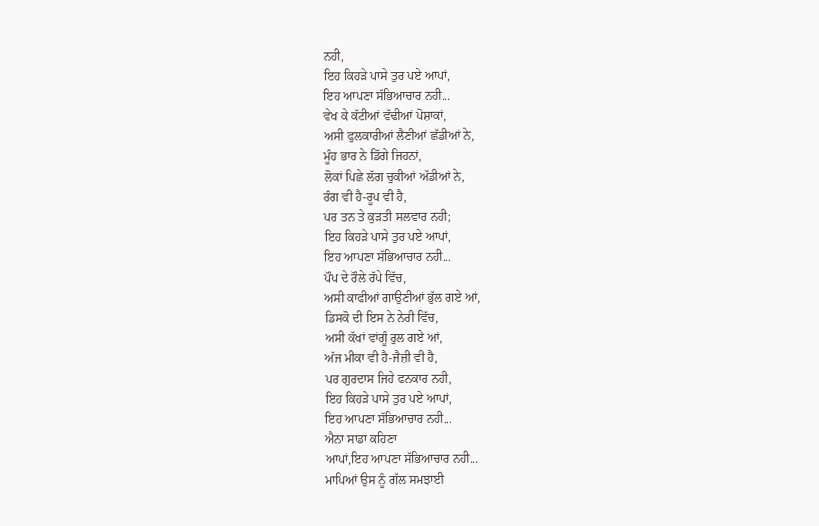ਨਹੀ,
ਇਹ ਕਿਹੜੇ ਪਾਸੇ ਤੁਰ ਪਏ ਆਪਾਂ,
ਇਹ ਆਪਣਾ ਸੱਭਿਆਚਾਰ ਨਹੀ...
ਵੇਖ ਕੇ ਕੱਟੀਆਂ ਵੱਢੀਆਂ ਪੋਸ਼ਾਕਾਂ,
ਅਸੀ ਫੁਲਕਾਰੀਆਂ ਲੈਣੀਆਂ ਛੱਡੀਆਂ ਨੇ,
ਮੂੰਹ ਭਾਰ ਨੇ ਡਿੱਗੇ ਜਿਹਨਾਂ,
ਲੋਕਾਂ ਪਿਛੇ ਲੱਗ ਚੁਕੀਆਂ ਅੱਡੀਆਂ ਨੇ,
ਰੰਗ ਵੀ ਹੈ-ਰੂਪ ਵੀ ਹੈ,
ਪਰ ਤਨ ਤੇ ਕੁੜਤੀ ਸਲਵਾਰ ਨਹੀ;
ਇਹ ਕਿਹੜੇ ਪਾਸੇ ਤੁਰ ਪਏ ਆਪਾਂ,
ਇਹ ਆਪਣਾ ਸੱਭਿਆਚਾਰ ਨਹੀ...
ਪੌਪ ਦੇ ਰੌਲੇ ਰੱਪੇ ਵਿੱਚ,
ਅਸੀ ਕਾਫੀਆਂ ਗਾਉਣੀਆਂ ਭੁੱਲ ਗਏ ਆਂ,
ਡਿਸਕੋ ਦੀ ਇਸ ਨੇ ਨੇਰੀ ਵਿੱਚ,
ਅਸੀ ਕੱਖਾਂ ਵਾਂਗੂੰ ਰੁਲ ਗਏ ਆਂ,
ਅੱਜ ਮੀਕਾ ਵੀ ਹੈ-ਜੈਜ਼ੀ ਵੀ ਹੈ,
ਪਰ ਗੁਰਦਾਸ ਜਿਹੇ ਫਨਕਾਰ ਨਹੀ,
ਇਹ ਕਿਹੜੇ ਪਾਸੇ ਤੁਰ ਪਏ ਆਪਾਂ,
ਇਹ ਆਪਣਾ ਸੱਭਿਆਚਾਰ ਨਹੀ...
ਐਨਾ ਸਾਡਾ ਕਹਿਣਾ
ਆਪਾਂ,ਇਹ ਆਪਣਾ ਸੱਭਿਆਚਾਰ ਨਹੀ...
ਮਾਪਿਆਂ ਉਸ ਨੂੰ ਗੱਲ ਸਮਝਾਈ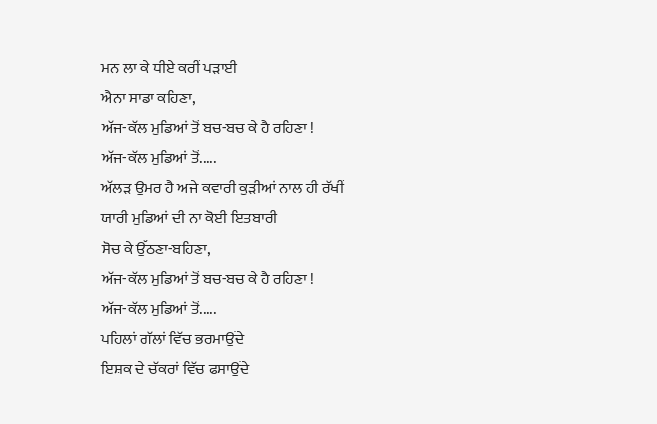ਮਨ ਲਾ ਕੇ ਧੀਏ ਕਰੀਂ ਪੜਾਈ
ਐਨਾ ਸਾਡਾ ਕਹਿਣਾ,
ਅੱਜ-ਕੱਲ ਮੁਡਿਆਂ ਤੋਂ ਬਚ-ਬਚ ਕੇ ਹੈ ਰਹਿਣਾ !
ਅੱਜ-ਕੱਲ ਮੁਡਿਆਂ ਤੋਂ.....
ਅੱਲੜ ਉਮਰ ਹੈ ਅਜੇ ਕਵਾਰੀ ਕੁੜੀਆਂ ਨਾਲ ਹੀ ਰੱਖੀਂ
ਯਾਰੀ ਮੁਡਿਆਂ ਦੀ ਨਾ ਕੋਈ ਇਤਬਾਰੀ
ਸੋਚ ਕੇ ਉੱਠਣਾ-ਬਹਿਣਾ,
ਅੱਜ-ਕੱਲ ਮੁਡਿਆਂ ਤੋਂ ਬਚ-ਬਚ ਕੇ ਹੈ ਰਹਿਣਾ !
ਅੱਜ-ਕੱਲ ਮੁਡਿਆਂ ਤੋਂ.....
ਪਹਿਲਾਂ ਗੱਲਾਂ ਵਿੱਚ ਭਰਮਾਉਂਦੇ
ਇਸ਼ਕ ਦੇ ਚੱਕਰਾਂ ਵਿੱਚ ਫਸਾਉਂਦੇ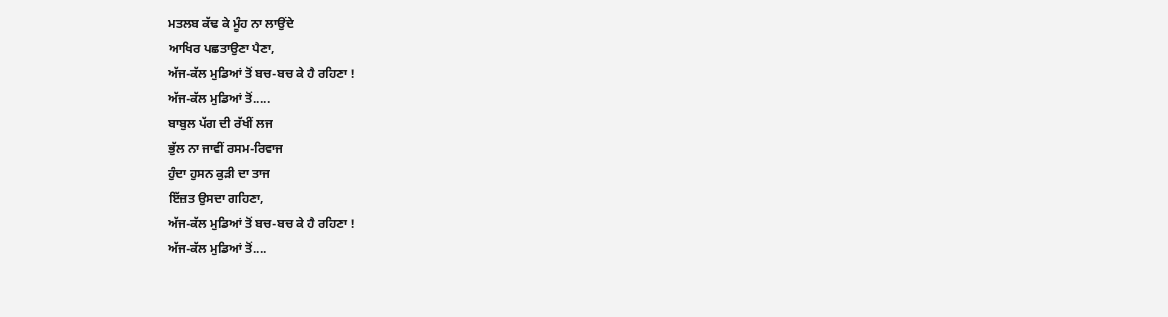ਮਤਲਬ ਕੱਢ ਕੇ ਮੂੰਹ ਨਾ ਲਾਉਂਦੇ
ਆਖਿਰ ਪਛਤਾਉਣਾ ਪੈਣਾ,
ਅੱਜ-ਕੱਲ ਮੁਡਿਆਂ ਤੋਂ ਬਚ-ਬਚ ਕੇ ਹੈ ਰਹਿਣਾ !
ਅੱਜ-ਕੱਲ ਮੁਡਿਆਂ ਤੋਂ.....
ਬਾਬੁਲ ਪੱਗ ਦੀ ਰੱਖੀਂ ਲਜ
ਭੁੱਲ ਨਾ ਜਾਵੀਂ ਰਸਮ-ਰਿਵਾਜ
ਹੁੰਦਾ ਹੁਸਨ ਕੁੜੀ ਦਾ ਤਾਜ
ਇੱਜ਼ਤ ਉਸਦਾ ਗਹਿਣਾ,
ਅੱਜ-ਕੱਲ ਮੁਡਿਆਂ ਤੋਂ ਬਚ-ਬਚ ਕੇ ਹੈ ਰਹਿਣਾ !
ਅੱਜ-ਕੱਲ ਮੁਡਿਆਂ ਤੋਂ....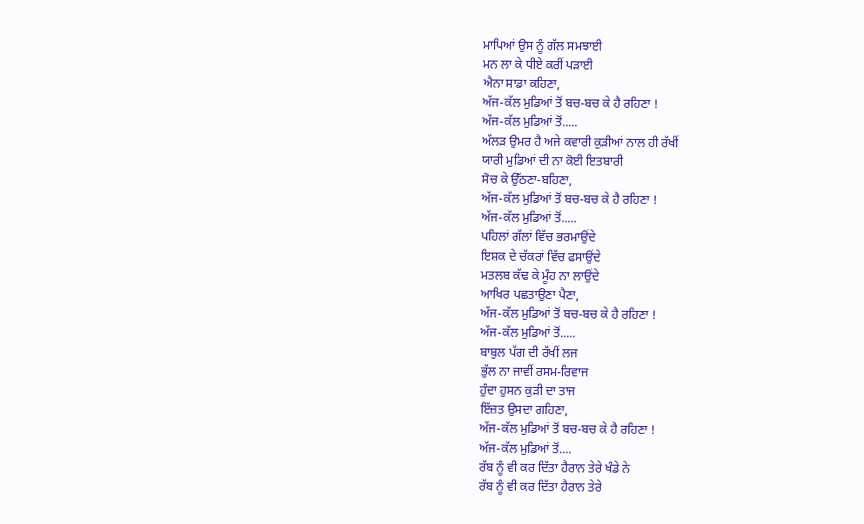ਮਾਪਿਆਂ ਉਸ ਨੂੰ ਗੱਲ ਸਮਝਾਈ
ਮਨ ਲਾ ਕੇ ਧੀਏ ਕਰੀਂ ਪੜਾਈ
ਐਨਾ ਸਾਡਾ ਕਹਿਣਾ,
ਅੱਜ-ਕੱਲ ਮੁਡਿਆਂ ਤੋਂ ਬਚ-ਬਚ ਕੇ ਹੈ ਰਹਿਣਾ !
ਅੱਜ-ਕੱਲ ਮੁਡਿਆਂ ਤੋਂ.....
ਅੱਲੜ ਉਮਰ ਹੈ ਅਜੇ ਕਵਾਰੀ ਕੁੜੀਆਂ ਨਾਲ ਹੀ ਰੱਖੀਂ
ਯਾਰੀ ਮੁਡਿਆਂ ਦੀ ਨਾ ਕੋਈ ਇਤਬਾਰੀ
ਸੋਚ ਕੇ ਉੱਠਣਾ-ਬਹਿਣਾ,
ਅੱਜ-ਕੱਲ ਮੁਡਿਆਂ ਤੋਂ ਬਚ-ਬਚ ਕੇ ਹੈ ਰਹਿਣਾ !
ਅੱਜ-ਕੱਲ ਮੁਡਿਆਂ ਤੋਂ.....
ਪਹਿਲਾਂ ਗੱਲਾਂ ਵਿੱਚ ਭਰਮਾਉਂਦੇ
ਇਸ਼ਕ ਦੇ ਚੱਕਰਾਂ ਵਿੱਚ ਫਸਾਉਂਦੇ
ਮਤਲਬ ਕੱਢ ਕੇ ਮੂੰਹ ਨਾ ਲਾਉਂਦੇ
ਆਖਿਰ ਪਛਤਾਉਣਾ ਪੈਣਾ,
ਅੱਜ-ਕੱਲ ਮੁਡਿਆਂ ਤੋਂ ਬਚ-ਬਚ ਕੇ ਹੈ ਰਹਿਣਾ !
ਅੱਜ-ਕੱਲ ਮੁਡਿਆਂ ਤੋਂ.....
ਬਾਬੁਲ ਪੱਗ ਦੀ ਰੱਖੀਂ ਲਜ
ਭੁੱਲ ਨਾ ਜਾਵੀਂ ਰਸਮ-ਰਿਵਾਜ
ਹੁੰਦਾ ਹੁਸਨ ਕੁੜੀ ਦਾ ਤਾਜ
ਇੱਜ਼ਤ ਉਸਦਾ ਗਹਿਣਾ,
ਅੱਜ-ਕੱਲ ਮੁਡਿਆਂ ਤੋਂ ਬਚ-ਬਚ ਕੇ ਹੈ ਰਹਿਣਾ !
ਅੱਜ-ਕੱਲ ਮੁਡਿਆਂ ਤੋਂ....
ਰੱਬ ਨੂੰ ਵੀ ਕਰ ਦਿੱਤਾ ਹੈਰਾਨ ਤੇਰੇ ਖੰਡੇ ਨੇ
ਰੱਬ ਨੂੰ ਵੀ ਕਰ ਦਿੱਤਾ ਹੈਰਾਨ ਤੇਰੇ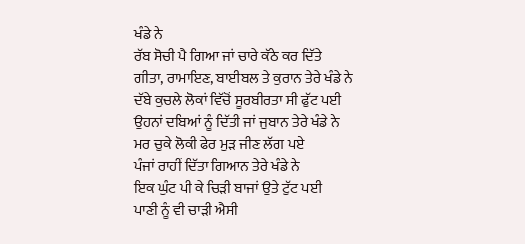ਖੰਡੇ ਨੇ
ਰੱਬ ਸੋਚੀ ਪੈ ਗਿਆ ਜਾਂ ਚਾਰੇ ਕੱਠੇ ਕਰ ਦਿੱਤੇ
ਗੀਤਾ, ਰਾਮਾਇਣ, ਬਾਈਬਲ ਤੇ ਕੁਰਾਨ ਤੇਰੇ ਖੰਡੇ ਨੇ
ਦੱਬੇ ਕੁਚਲੇ ਲੋਕਾਂ ਵਿੱਚੋਂ ਸੂਰਬੀਰਤਾ ਸੀ ਫੁੱਟ ਪਈ
ਉਹਨਾਂ ਦਬਿਆਂ ਨੂੰ ਦਿੱਤੀ ਜਾਂ ਜੁਬਾਨ ਤੇਰੇ ਖੰਡੇ ਨੇ
ਮਰ ਚੁਕੇ ਲੋਕੀ ਫੇਰ ਮੁੜ ਜੀਣ ਲੱਗ ਪਏ
ਪੰਜਾਂ ਰਾਹੀਂ ਦਿੱਤਾ ਗਿਆਨ ਤੇਰੇ ਖੰਡੇ ਨੇ
ਇਕ ਘੁੰਟ ਪੀ ਕੇ ਚਿੜੀ ਬਾਜਾਂ ਉਤੇ ਟੁੱਟ ਪਈ
ਪਾਣੀ ਨੂੰ ਵੀ ਚਾੜੀ ਐਸੀ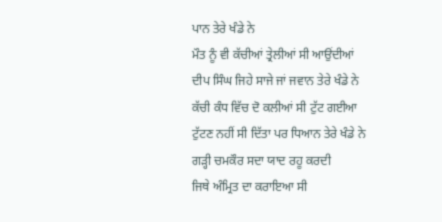ਪਾਨ ਤੇਰੇ ਖੰਡੇ ਨੇ
ਮੌਤ ਨੂੰ ਵੀ ਕੱਚੀਆਂ ਤ੍ਰੇਲੀਆਂ ਸੀ ਆਉਂਦੀਆਂ
ਦੀਪ ਸਿੰਘ ਜਿਹੇ ਸਾਜੇ ਜਾਂ ਜਵਾਨ ਤੇਰੇ ਖੰਡੇ ਨੇ
ਕੱਚੀ ਕੰਧ ਵਿੱਚ ਦੋ ਕਲੀਆਂ ਸੀ ਟੁੱਟ ਗਈਆ
ਟੁੱਟਣ ਨਹੀਂ ਸੀ ਦਿੱਤਾ ਪਰ ਧਿਆਨ ਤੇਰੇ ਖੰਡੇ ਨੇ
ਗੜ੍ਹੀ ਚਮਕੌਰ ਸਦਾ ਯਾਦ ਰਹੂ ਕਰਦੀ
ਜਿਥੇ ਅੰਮ੍ਰਿਤ ਦਾ ਕਰਾਇਆ ਸੀ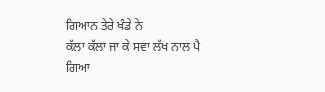ਗਿਆਨ ਤੇਰੇ ਖੰਡੇ ਨੇ
ਕੱਲਾ ਕੱਲਾ ਜਾ ਕੇ ਸਵਾ ਲੱਖ ਨਾਲ ਪੈ ਗਿਆ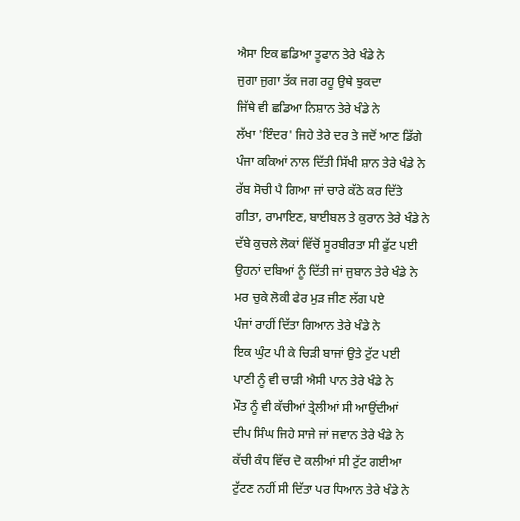ਐਸਾ ਇਕ ਛਡਿਆ ਤੂਫਾਨ ਤੇਰੇ ਖੰਡੇ ਨੇ
ਜੁਗਾ ਜੁਗਾ ਤੱਕ ਜਗ ਰਹੂ ਉਥੇ ਝੁਕਦਾ
ਜਿੱਥੇ ਵੀ ਛਡਿਆ ਨਿਸ਼ਾਨ ਤੇਰੇ ਖੰਡੇ ਨੇ
ਲੱਖਾ 'ਇੰਦਰ' ਜਿਹੇ ਤੇਰੇ ਦਰ ਤੇ ਜਦੋਂ ਆਣ ਡਿੱਗੇ
ਪੰਜਾ ਕਕਿਆਂ ਨਾਲ ਦਿੱਤੀ ਸਿੱਖੀ ਸ਼ਾਨ ਤੇਰੇ ਖੰਡੇ ਨੇ
ਰੱਬ ਸੋਚੀ ਪੈ ਗਿਆ ਜਾਂ ਚਾਰੇ ਕੱਠੇ ਕਰ ਦਿੱਤੇ
ਗੀਤਾ, ਰਾਮਾਇਣ, ਬਾਈਬਲ ਤੇ ਕੁਰਾਨ ਤੇਰੇ ਖੰਡੇ ਨੇ
ਦੱਬੇ ਕੁਚਲੇ ਲੋਕਾਂ ਵਿੱਚੋਂ ਸੂਰਬੀਰਤਾ ਸੀ ਫੁੱਟ ਪਈ
ਉਹਨਾਂ ਦਬਿਆਂ ਨੂੰ ਦਿੱਤੀ ਜਾਂ ਜੁਬਾਨ ਤੇਰੇ ਖੰਡੇ ਨੇ
ਮਰ ਚੁਕੇ ਲੋਕੀ ਫੇਰ ਮੁੜ ਜੀਣ ਲੱਗ ਪਏ
ਪੰਜਾਂ ਰਾਹੀਂ ਦਿੱਤਾ ਗਿਆਨ ਤੇਰੇ ਖੰਡੇ ਨੇ
ਇਕ ਘੁੰਟ ਪੀ ਕੇ ਚਿੜੀ ਬਾਜਾਂ ਉਤੇ ਟੁੱਟ ਪਈ
ਪਾਣੀ ਨੂੰ ਵੀ ਚਾੜੀ ਐਸੀ ਪਾਨ ਤੇਰੇ ਖੰਡੇ ਨੇ
ਮੌਤ ਨੂੰ ਵੀ ਕੱਚੀਆਂ ਤ੍ਰੇਲੀਆਂ ਸੀ ਆਉਂਦੀਆਂ
ਦੀਪ ਸਿੰਘ ਜਿਹੇ ਸਾਜੇ ਜਾਂ ਜਵਾਨ ਤੇਰੇ ਖੰਡੇ ਨੇ
ਕੱਚੀ ਕੰਧ ਵਿੱਚ ਦੋ ਕਲੀਆਂ ਸੀ ਟੁੱਟ ਗਈਆ
ਟੁੱਟਣ ਨਹੀਂ ਸੀ ਦਿੱਤਾ ਪਰ ਧਿਆਨ ਤੇਰੇ ਖੰਡੇ ਨੇ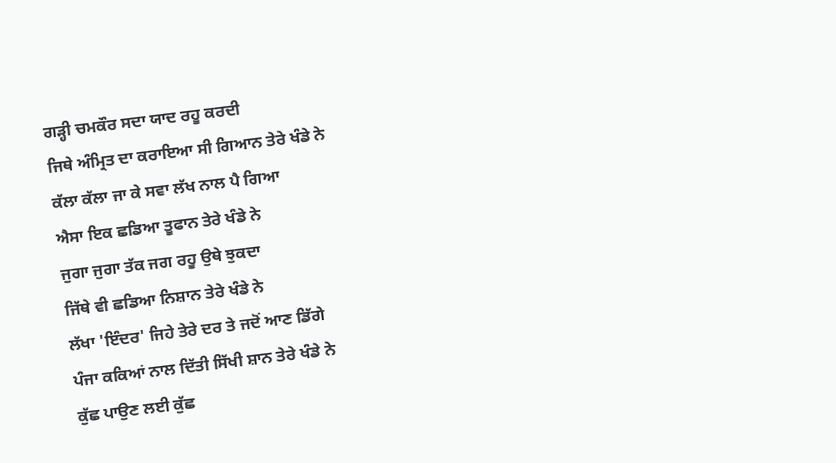ਗੜ੍ਹੀ ਚਮਕੌਰ ਸਦਾ ਯਾਦ ਰਹੂ ਕਰਦੀ
ਜਿਥੇ ਅੰਮ੍ਰਿਤ ਦਾ ਕਰਾਇਆ ਸੀ ਗਿਆਨ ਤੇਰੇ ਖੰਡੇ ਨੇ
ਕੱਲਾ ਕੱਲਾ ਜਾ ਕੇ ਸਵਾ ਲੱਖ ਨਾਲ ਪੈ ਗਿਆ
ਐਸਾ ਇਕ ਛਡਿਆ ਤੂਫਾਨ ਤੇਰੇ ਖੰਡੇ ਨੇ
ਜੁਗਾ ਜੁਗਾ ਤੱਕ ਜਗ ਰਹੂ ਉਥੇ ਝੁਕਦਾ
ਜਿੱਥੇ ਵੀ ਛਡਿਆ ਨਿਸ਼ਾਨ ਤੇਰੇ ਖੰਡੇ ਨੇ
ਲੱਖਾ 'ਇੰਦਰ' ਜਿਹੇ ਤੇਰੇ ਦਰ ਤੇ ਜਦੋਂ ਆਣ ਡਿੱਗੇ
ਪੰਜਾ ਕਕਿਆਂ ਨਾਲ ਦਿੱਤੀ ਸਿੱਖੀ ਸ਼ਾਨ ਤੇਰੇ ਖੰਡੇ ਨੇ
ਕੁੱਛ ਪਾਉਣ ਲਈ ਕੁੱਛ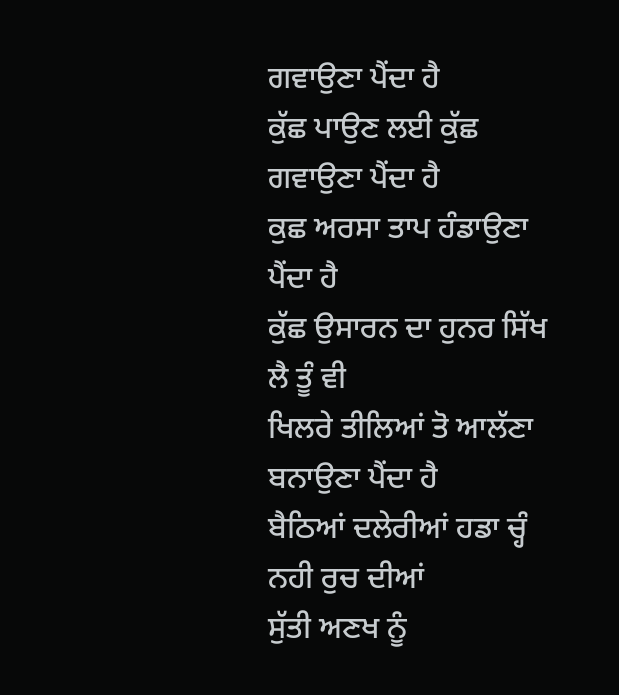ਗਵਾਉਣਾ ਪੈਂਦਾ ਹੈ
ਕੁੱਛ ਪਾਉਣ ਲਈ ਕੁੱਛ ਗਵਾਉਣਾ ਪੈਂਦਾ ਹੈ
ਕੁਛ ਅਰਸਾ ਤਾਪ ਹੰਡਾਉਣਾ ਪੈਂਦਾ ਹੈ
ਕੁੱਛ ਉਸਾਰਨ ਦਾ ਹੁਨਰ ਸਿੱਖ ਲੈ ਤੂੰ ਵੀ
ਖਿਲਰੇ ਤੀਲਿਆਂ ਤੋ ਆਲੱਣਾ ਬਨਾਉਣਾ ਪੈਂਦਾ ਹੈ
ਬੈਠਿਆਂ ਦਲੇਰੀਆਂ ਹਡਾ ਚ੍ਹੰ ਨਹੀ ਰੁਚ ਦੀਆਂ
ਸੁੱਤੀ ਅਣਖ ਨੂੰ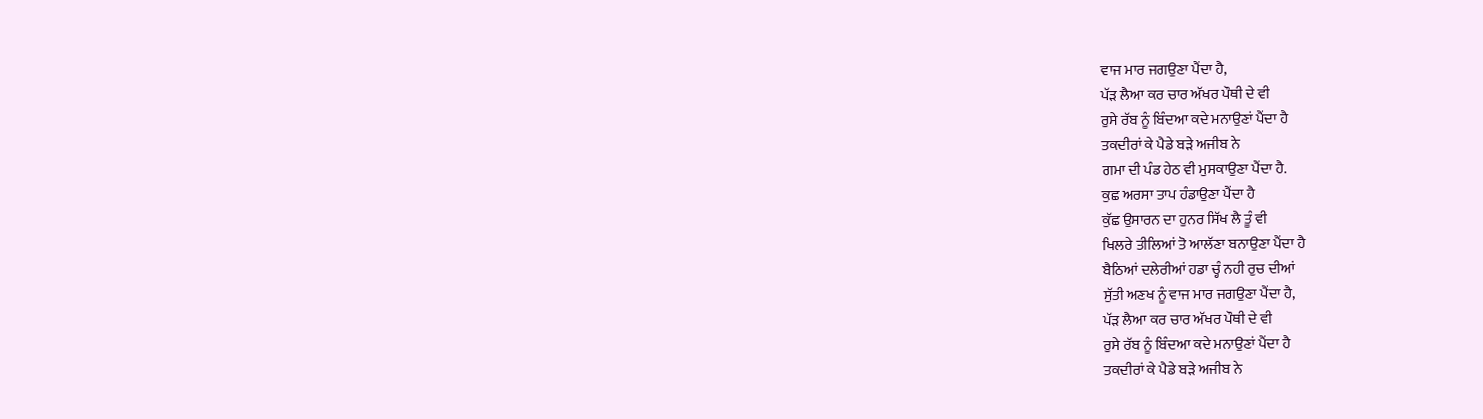ਵਾਜ ਮਾਰ ਜਗਉਣਾ ਪੈਂਦਾ ਹੈ,
ਪੱੜ ਲੈਆ ਕਰ ਚਾਰ ਅੱਖਰ ਪੌਥੀ ਦੇ ਵੀ
ਰੁਸੇ ਰੱਬ ਨੂੰ ਬਿੰਦਆ ਕਦੇ ਮਨਾਉਣਾਂ ਪੈਂਦਾ ਹੈ
ਤਕਦੀਰਾਂ ਕੇ ਪੈਡੇ ਬੜੇ ਅਜੀਬ ਨੇ
ਗਮਾ ਦੀ ਪੰਡ ਹੇਠ ਵੀ ਮੁਸਕਾਉਣਾ ਪੈਂਦਾ ਹੈ.
ਕੁਛ ਅਰਸਾ ਤਾਪ ਹੰਡਾਉਣਾ ਪੈਂਦਾ ਹੈ
ਕੁੱਛ ਉਸਾਰਨ ਦਾ ਹੁਨਰ ਸਿੱਖ ਲੈ ਤੂੰ ਵੀ
ਖਿਲਰੇ ਤੀਲਿਆਂ ਤੋ ਆਲੱਣਾ ਬਨਾਉਣਾ ਪੈਂਦਾ ਹੈ
ਬੈਠਿਆਂ ਦਲੇਰੀਆਂ ਹਡਾ ਚ੍ਹੰ ਨਹੀ ਰੁਚ ਦੀਆਂ
ਸੁੱਤੀ ਅਣਖ ਨੂੰ ਵਾਜ ਮਾਰ ਜਗਉਣਾ ਪੈਂਦਾ ਹੈ,
ਪੱੜ ਲੈਆ ਕਰ ਚਾਰ ਅੱਖਰ ਪੌਥੀ ਦੇ ਵੀ
ਰੁਸੇ ਰੱਬ ਨੂੰ ਬਿੰਦਆ ਕਦੇ ਮਨਾਉਣਾਂ ਪੈਂਦਾ ਹੈ
ਤਕਦੀਰਾਂ ਕੇ ਪੈਡੇ ਬੜੇ ਅਜੀਬ ਨੇ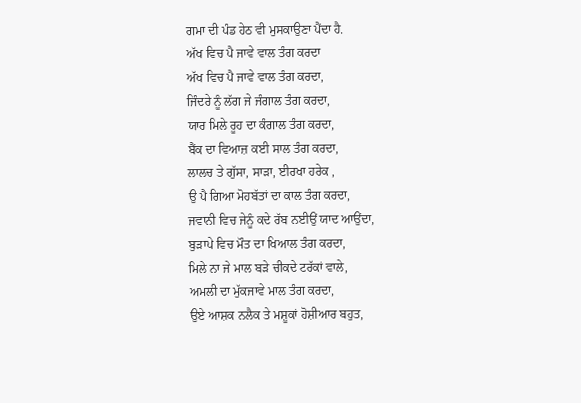ਗਮਾ ਦੀ ਪੰਡ ਹੇਠ ਵੀ ਮੁਸਕਾਉਣਾ ਪੈਂਦਾ ਹੈ.
ਅੱਖ ਵਿਚ ਪੈ ਜਾਵੇ ਵਾਲ ਤੰਗ ਕਰਦਾ
ਅੱਖ ਵਿਚ ਪੈ ਜਾਵੇ ਵਾਲ ਤੰਗ ਕਰਦਾ,
ਜਿੰਦਰੇ ਨੂੰ ਲੱਗ ਜੇ ਜੰਗਾਲ ਤੰਗ ਕਰਦਾ,
ਯਾਰ ਮਿਲੇ ਰੂਹ ਦਾ ਕੰਗਾਲ ਤੰਗ ਕਰਦਾ,
ਬੈਂਕ ਦਾ ਵਿਆਜ਼ ਕਈ ਸਾਲ ਤੰਗ ਕਰਦਾ,
ਲਾਲਚ ਤੇ ਗੁੱਸਾ, ਸਾਡ਼ਾ, ਈਰਖਾ ਹਰੇਕ ,
ਉ ਪੈ ਗਿਆ ਮੋਹਬੱਤਾਂ ਦਾ ਕਾਲ ਤੰਗ ਕਰਦਾ,
ਜਵਾਨੀ ਵਿਚ ਜੇਨੂੰ ਕਦੇ ਰੱਬ ਨਈਉਂ ਯਾਦ ਆਉਂਦਾ,
ਬੁਡ਼ਾਪੇ ਵਿਚ ਮੌਤ ਦਾ ਖਿਆਲ ਤੰਗ ਕਰਦਾ,
ਮਿਲੇ ਨਾ ਜੇ ਮਾਲ ਬਡ਼ੇ ਚੀਕਦੇ ਟਰੱਕਾਂ ਵਾਲੇ,
ਅਮਲੀ ਦਾ ਮੁੱਕਜਾਵੇ ਮਾਲ ਤੰਗ ਕਰਦਾ,
ਉਏ ਆਸ਼ਕ ਨਲੈਕ ਤੇ ਮਸ਼ੂਕਾਂ ਹੋਸ਼ੀਆਰ ਬਹੁਤ,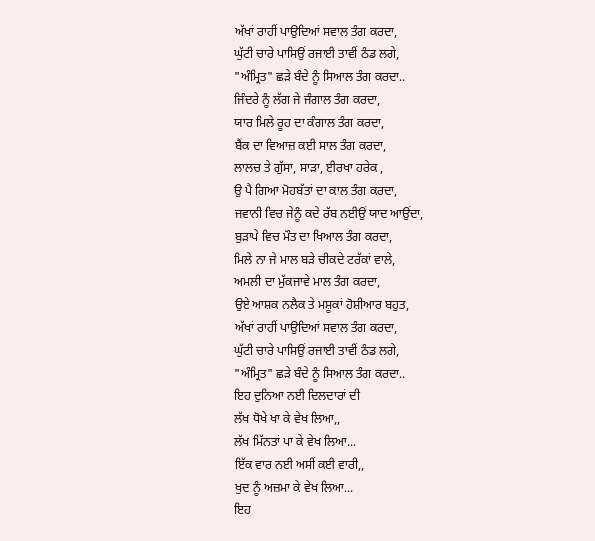ਅੱਖਾਂ ਰਾਹੀਂ ਪਾਉਦਿਆਂ ਸਵਾਲ ਤੰਗ ਕਰਦਾ,
ਘੁੱਟੀ ਚਾਰੇ ਪਾਸਿਉਂ ਰਜਾਈ ਤਾਵੀਂ ਠੰਡ ਲਗੇ,
"ਅੰਮ੍ਰਿਤ" ਛੜੇ ਬੰਦੇ ਨੂੰ ਸਿਆਲ ਤੰਗ ਕਰਦਾ..
ਜਿੰਦਰੇ ਨੂੰ ਲੱਗ ਜੇ ਜੰਗਾਲ ਤੰਗ ਕਰਦਾ,
ਯਾਰ ਮਿਲੇ ਰੂਹ ਦਾ ਕੰਗਾਲ ਤੰਗ ਕਰਦਾ,
ਬੈਂਕ ਦਾ ਵਿਆਜ਼ ਕਈ ਸਾਲ ਤੰਗ ਕਰਦਾ,
ਲਾਲਚ ਤੇ ਗੁੱਸਾ, ਸਾਡ਼ਾ, ਈਰਖਾ ਹਰੇਕ ,
ਉ ਪੈ ਗਿਆ ਮੋਹਬੱਤਾਂ ਦਾ ਕਾਲ ਤੰਗ ਕਰਦਾ,
ਜਵਾਨੀ ਵਿਚ ਜੇਨੂੰ ਕਦੇ ਰੱਬ ਨਈਉਂ ਯਾਦ ਆਉਂਦਾ,
ਬੁਡ਼ਾਪੇ ਵਿਚ ਮੌਤ ਦਾ ਖਿਆਲ ਤੰਗ ਕਰਦਾ,
ਮਿਲੇ ਨਾ ਜੇ ਮਾਲ ਬਡ਼ੇ ਚੀਕਦੇ ਟਰੱਕਾਂ ਵਾਲੇ,
ਅਮਲੀ ਦਾ ਮੁੱਕਜਾਵੇ ਮਾਲ ਤੰਗ ਕਰਦਾ,
ਉਏ ਆਸ਼ਕ ਨਲੈਕ ਤੇ ਮਸ਼ੂਕਾਂ ਹੋਸ਼ੀਆਰ ਬਹੁਤ,
ਅੱਖਾਂ ਰਾਹੀਂ ਪਾਉਦਿਆਂ ਸਵਾਲ ਤੰਗ ਕਰਦਾ,
ਘੁੱਟੀ ਚਾਰੇ ਪਾਸਿਉਂ ਰਜਾਈ ਤਾਵੀਂ ਠੰਡ ਲਗੇ,
"ਅੰਮ੍ਰਿਤ" ਛੜੇ ਬੰਦੇ ਨੂੰ ਸਿਆਲ ਤੰਗ ਕਰਦਾ..
ਇਹ ਦੁਨਿਆ ਨਈ ਦਿਲਦਾਰਾਂ ਦੀ
ਲੱਖ ਧੋਖੇ ਖਾ ਕੇ ਵੇਖ ਲਿਆ,,
ਲੱਖ ਮਿੱਨਤਾਂ ਪਾ ਕੇ ਵੇਖ ਲਿਆ...
ਇੱਕ ਵਾਰ ਨਈ ਅਸੀਂ ਕਈ ਵਾਰੀ,,
ਖੁਦ ਨੂੰ ਅਜ਼ਮਾ ਕੇ ਵੇਖ ਲਿਆ...
ਇਹ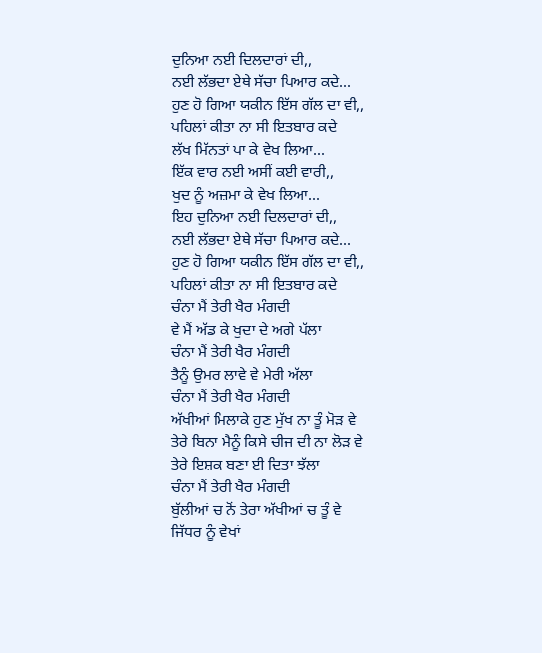ਦੁਨਿਆ ਨਈ ਦਿਲਦਾਰਾਂ ਦੀ,,
ਨਈ ਲੱਭਦਾ ਏਥੇ ਸੱਚਾ ਪਿਆਰ ਕਦੇ...
ਹੁਣ ਹੋ ਗਿਆ ਯਕੀਨ ਇੱਸ ਗੱਲ ਦਾ ਵੀ,,
ਪਹਿਲਾਂ ਕੀਤਾ ਨਾ ਸੀ ਇਤਬਾਰ ਕਦੇ
ਲੱਖ ਮਿੱਨਤਾਂ ਪਾ ਕੇ ਵੇਖ ਲਿਆ...
ਇੱਕ ਵਾਰ ਨਈ ਅਸੀਂ ਕਈ ਵਾਰੀ,,
ਖੁਦ ਨੂੰ ਅਜ਼ਮਾ ਕੇ ਵੇਖ ਲਿਆ...
ਇਹ ਦੁਨਿਆ ਨਈ ਦਿਲਦਾਰਾਂ ਦੀ,,
ਨਈ ਲੱਭਦਾ ਏਥੇ ਸੱਚਾ ਪਿਆਰ ਕਦੇ...
ਹੁਣ ਹੋ ਗਿਆ ਯਕੀਨ ਇੱਸ ਗੱਲ ਦਾ ਵੀ,,
ਪਹਿਲਾਂ ਕੀਤਾ ਨਾ ਸੀ ਇਤਬਾਰ ਕਦੇ
ਚੰਨਾ ਮੈਂ ਤੇਰੀ ਖੈਰ ਮੰਗਦੀ
ਵੇ ਮੈਂ ਅੱਡ ਕੇ ਖੁਦਾ ਦੇ ਅਗੇ ਪੱਲਾ
ਚੰਨਾ ਮੈਂ ਤੇਰੀ ਖੈਰ ਮੰਗਦੀ
ਤੈਨੂੰ ਉਮਰ ਲਾਵੇ ਵੇ ਮੇਰੀ ਅੱਲਾ
ਚੰਨਾ ਮੈਂ ਤੇਰੀ ਖੈਰ ਮੰਗਦੀ
ਅੱਖੀਆਂ ਮਿਲਾਕੇ ਹੁਣ ਮੁੱਖ ਨਾ ਤੂੰ ਮੋੜ ਵੇ
ਤੇਰੇ ਬਿਨਾ ਮੈਨੂੰ ਕਿਸੇ ਚੀਜ ਦੀ ਨਾ ਲੋੜ ਵੇ
ਤੇਰੇ ਇਸ਼ਕ ਬਣਾ ਈ ਦਿਤਾ ਝੱਲਾ
ਚੰਨਾ ਮੈਂ ਤੇਰੀ ਖੈਰ ਮੰਗਦੀ
ਬੁੱਲੀਆਂ ਚ ਨੋਂ ਤੇਰਾ ਅੱਖੀਆਂ ਚ ਤੂੰ ਵੇ
ਜਿੱਧਰ ਨੂੰ ਵੇਖਾਂ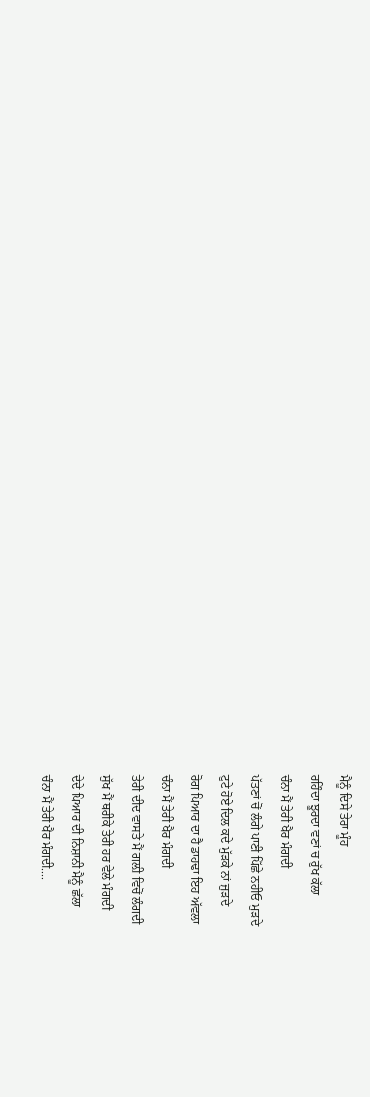ਮੈਨੂੰ ਦਿਸੇ ਤੇਰਾ ਮੂੰਹ
ਰਹਿੰਦਾ ਝੂਰਦਾ ਵਣਾਂ ਚ ਰੁੱਖ ਕੱਲਾ
ਚੰਨਾ ਮੈਂ ਤੇਰੀ ਖੈਰ ਮੰਗਦੀ
ਪੱਤਣਾਂ ਚੋਂ ਲੰਗੇ ਪਾਣੀ ਪਿੱਛੇ ਨਹੀਓ ਮੁੜਦੇ
ਟੁਟੇ ਹੋਏ ਦਿਲ ਕਦੇ ਮੁੱੜਕੇ ਨਾਂ ਜੁੜਦੇ
ਰੋਗ ਪਿਆਰ ਦਾ ਹੈ ਡਾਹਢਾ ਇਹ ਅੱਵਲਾ
ਚੰਨਾ ਮੈਂ ਤੇਰੀ ਖੈਰ ਮੰਗਦੀ
ਤੇਰੀ ਦੀਦ ਵਾਸਤੇ ਮੈਂ ਗਲ਼ੀ ਵਿਚੋਂ ਲੰਗਦੀ
ਸੁੱਖ ਮੈਂ ਥਰੀਕੇ ਤੇਰੀ ਹਰ ਵੇਲੇ ਮੰਗਦੀ
ਦੇਦੇ ਪਿਆਰ ਦੀ ਨਿਸ਼ਾਨੀ ਮੈਨੂੰ ਛੱਲਾ
ਚੰਨਾ ਮੈਂ ਤੇਰੀ ਖੈਰ ਮੰਗਦੀ....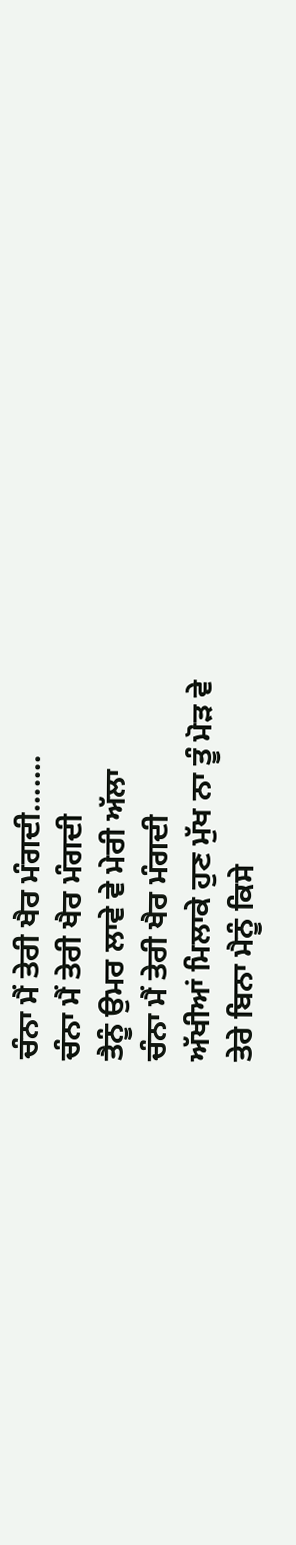ਚੰਨਾ ਮੈਂ ਤੇਰੀ ਖੈਰ ਮੰਗਦੀ.......
ਚੰਨਾ ਮੈਂ ਤੇਰੀ ਖੈਰ ਮੰਗਦੀ
ਤੈਨੂੰ ਉਮਰ ਲਾਵੇ ਵੇ ਮੇਰੀ ਅੱਲਾ
ਚੰਨਾ ਮੈਂ ਤੇਰੀ ਖੈਰ ਮੰਗਦੀ
ਅੱਖੀਆਂ ਮਿਲਾਕੇ ਹੁਣ ਮੁੱਖ ਨਾ ਤੂੰ ਮੋੜ ਵੇ
ਤੇਰੇ ਬਿਨਾ ਮੈਨੂੰ ਕਿਸੇ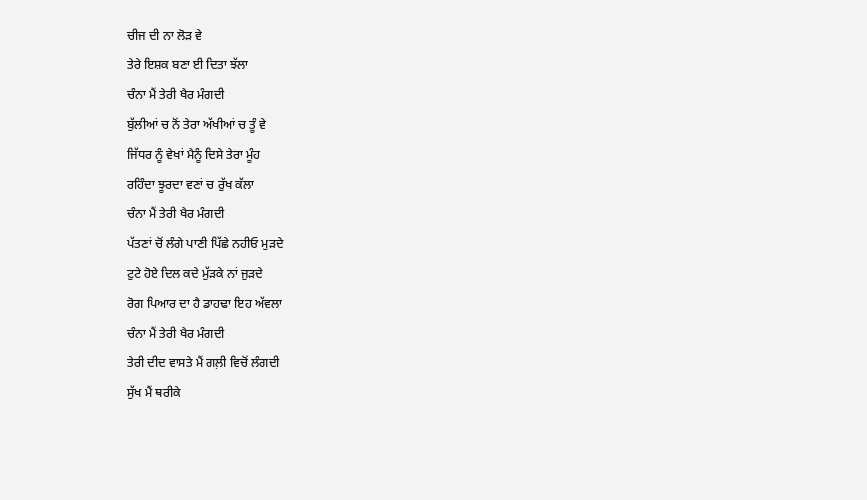ਚੀਜ ਦੀ ਨਾ ਲੋੜ ਵੇ
ਤੇਰੇ ਇਸ਼ਕ ਬਣਾ ਈ ਦਿਤਾ ਝੱਲਾ
ਚੰਨਾ ਮੈਂ ਤੇਰੀ ਖੈਰ ਮੰਗਦੀ
ਬੁੱਲੀਆਂ ਚ ਨੋਂ ਤੇਰਾ ਅੱਖੀਆਂ ਚ ਤੂੰ ਵੇ
ਜਿੱਧਰ ਨੂੰ ਵੇਖਾਂ ਮੈਨੂੰ ਦਿਸੇ ਤੇਰਾ ਮੂੰਹ
ਰਹਿੰਦਾ ਝੂਰਦਾ ਵਣਾਂ ਚ ਰੁੱਖ ਕੱਲਾ
ਚੰਨਾ ਮੈਂ ਤੇਰੀ ਖੈਰ ਮੰਗਦੀ
ਪੱਤਣਾਂ ਚੋਂ ਲੰਗੇ ਪਾਣੀ ਪਿੱਛੇ ਨਹੀਓ ਮੁੜਦੇ
ਟੁਟੇ ਹੋਏ ਦਿਲ ਕਦੇ ਮੁੱੜਕੇ ਨਾਂ ਜੁੜਦੇ
ਰੋਗ ਪਿਆਰ ਦਾ ਹੈ ਡਾਹਢਾ ਇਹ ਅੱਵਲਾ
ਚੰਨਾ ਮੈਂ ਤੇਰੀ ਖੈਰ ਮੰਗਦੀ
ਤੇਰੀ ਦੀਦ ਵਾਸਤੇ ਮੈਂ ਗਲ਼ੀ ਵਿਚੋਂ ਲੰਗਦੀ
ਸੁੱਖ ਮੈਂ ਥਰੀਕੇ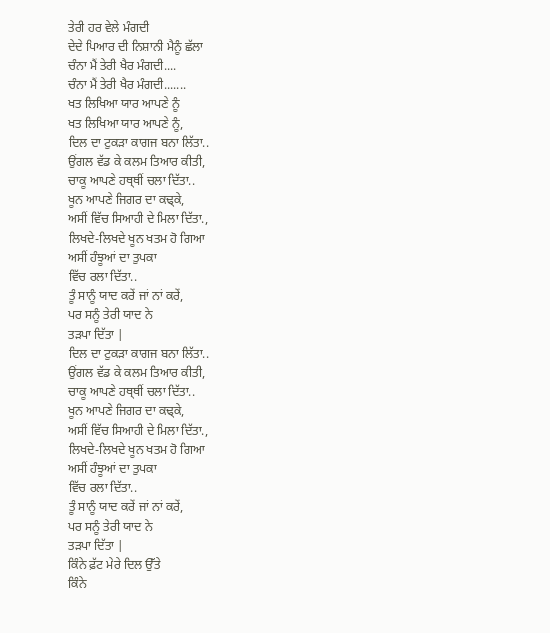ਤੇਰੀ ਹਰ ਵੇਲੇ ਮੰਗਦੀ
ਦੇਦੇ ਪਿਆਰ ਦੀ ਨਿਸ਼ਾਨੀ ਮੈਨੂੰ ਛੱਲਾ
ਚੰਨਾ ਮੈਂ ਤੇਰੀ ਖੈਰ ਮੰਗਦੀ....
ਚੰਨਾ ਮੈਂ ਤੇਰੀ ਖੈਰ ਮੰਗਦੀ.......
ਖਤ ਲਿਖਿਆ ਯਾਰ ਆਪਣੇ ਨੂੰ
ਖਤ ਲਿਖਿਆ ਯਾਰ ਆਪਣੇ ਨੂੰ,
ਦਿਲ ਦਾ ਟੁਕੜਾ ਕਾਗਜ ਬਨਾ ਲਿੱਤਾ..
ਉਂਗਲ ਵੱਡ ਕੇ ਕਲਮ ਤਿਆਰ ਕੀਤੀ,
ਚਾਕੂ ਆਪਣੇ ਹਥ੍ਥੀਂ ਚਲਾ ਦਿੱਤਾ..
ਖੂਨ ਆਪਣੇ ਜਿਗਰ ਦਾ ਕਢ੍ਕੇ,
ਅਸੀਂ ਵਿੱਚ ਸਿਆਹੀ ਦੇ ਮਿਲਾ ਦਿੱਤਾ.,
ਲਿਖਦੇ-ਲਿਖਦੇ ਖੂਨ ਖਤਮ ਹੋ ਗਿਆ
ਅਸੀਂ ਹੰਝੂਆਂ ਦਾ ਤੁਪਕਾ
ਵਿੱਚ ਰਲਾ ਦਿੱਤਾ..
ਤੂੰ ਸਾਨੂੰ ਯਾਦ ਕਰੇਂ ਜਾਂ ਨਾਂ ਕਰੇਂ,
ਪਰ ਸਨੂੰ ਤੇਰੀ ਯਾਦ ਨੇ
ਤੜਪਾ ਦਿੱਤਾ |
ਦਿਲ ਦਾ ਟੁਕੜਾ ਕਾਗਜ ਬਨਾ ਲਿੱਤਾ..
ਉਂਗਲ ਵੱਡ ਕੇ ਕਲਮ ਤਿਆਰ ਕੀਤੀ,
ਚਾਕੂ ਆਪਣੇ ਹਥ੍ਥੀਂ ਚਲਾ ਦਿੱਤਾ..
ਖੂਨ ਆਪਣੇ ਜਿਗਰ ਦਾ ਕਢ੍ਕੇ,
ਅਸੀਂ ਵਿੱਚ ਸਿਆਹੀ ਦੇ ਮਿਲਾ ਦਿੱਤਾ.,
ਲਿਖਦੇ-ਲਿਖਦੇ ਖੂਨ ਖਤਮ ਹੋ ਗਿਆ
ਅਸੀਂ ਹੰਝੂਆਂ ਦਾ ਤੁਪਕਾ
ਵਿੱਚ ਰਲਾ ਦਿੱਤਾ..
ਤੂੰ ਸਾਨੂੰ ਯਾਦ ਕਰੇਂ ਜਾਂ ਨਾਂ ਕਰੇਂ,
ਪਰ ਸਨੂੰ ਤੇਰੀ ਯਾਦ ਨੇ
ਤੜਪਾ ਦਿੱਤਾ |
ਕਿੰਨੇ ਫ਼ੱਟ ਮੇਰੇ ਦਿਲ ਉੱਤੇ
ਕਿੰਨੇ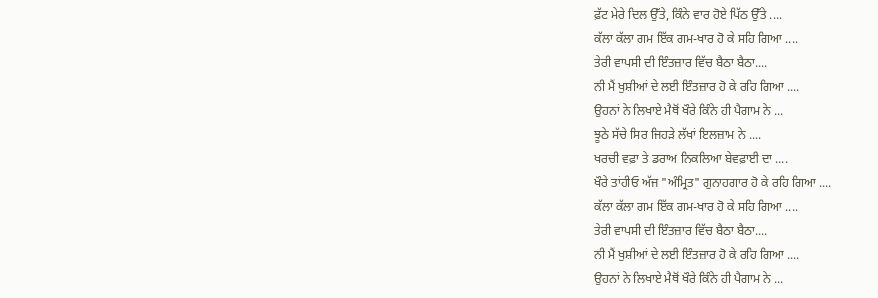ਫ਼ੱਟ ਮੇਰੇ ਦਿਲ ਉੱਤੇ, ਕਿੰਨੇ ਵਾਰ ਹੋਏ ਪਿੱਠ ਉੱਤੇ ....
ਕੱਲਾ ਕੱਲਾ ਗਮ ਇੱਕ ਗਮ-ਖਾਰ ਹੋ ਕੇ ਸਹਿ ਗਿਆ ....
ਤੇਰੀ ਵਾਪਸੀ ਦੀ ਇੰਤਜ਼ਾਰ ਵਿੱਚ ਬੈਠਾ ਬੈਠਾ....
ਨੀ ਮੈਂ ਖੁਸ਼ੀਆਂ ਦੇ ਲਈ ਇੰਤਜ਼ਾਰ ਹੋ ਕੇ ਰਹਿ ਗਿਆ ....
ਉਹਨਾਂ ਨੇ ਲਿਖਾਏ ਮੈਥੋਂ ਖੌਰੇ ਕਿੰਨੇ ਹੀ ਪੈਗਾਮ ਨੇ ...
ਝੂਠੇ ਸੱਚੇ ਸਿਰ ਜਿਹੜੇ ਲੱਖਾਂ ਇਲਜ਼ਾਮ ਨੇ ....
ਖਰਚੀ ਵਫ਼ਾ ਤੇ ਡਰਾਅ ਨਿਕਲਿਆ ਬੇਵਫ਼ਾਈ ਦਾ ....
ਖੌਰੇ ਤਾਂਹੀਓ ਅੱਜ "ਅੰਮ੍ਰਿਤ" ਗੁਨਾਹਗਾਰ ਹੋ ਕੇ ਰਹਿ ਗਿਆ ....
ਕੱਲਾ ਕੱਲਾ ਗਮ ਇੱਕ ਗਮ-ਖਾਰ ਹੋ ਕੇ ਸਹਿ ਗਿਆ ....
ਤੇਰੀ ਵਾਪਸੀ ਦੀ ਇੰਤਜ਼ਾਰ ਵਿੱਚ ਬੈਠਾ ਬੈਠਾ....
ਨੀ ਮੈਂ ਖੁਸ਼ੀਆਂ ਦੇ ਲਈ ਇੰਤਜ਼ਾਰ ਹੋ ਕੇ ਰਹਿ ਗਿਆ ....
ਉਹਨਾਂ ਨੇ ਲਿਖਾਏ ਮੈਥੋਂ ਖੌਰੇ ਕਿੰਨੇ ਹੀ ਪੈਗਾਮ ਨੇ ...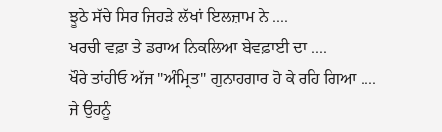ਝੂਠੇ ਸੱਚੇ ਸਿਰ ਜਿਹੜੇ ਲੱਖਾਂ ਇਲਜ਼ਾਮ ਨੇ ....
ਖਰਚੀ ਵਫ਼ਾ ਤੇ ਡਰਾਅ ਨਿਕਲਿਆ ਬੇਵਫ਼ਾਈ ਦਾ ....
ਖੌਰੇ ਤਾਂਹੀਓ ਅੱਜ "ਅੰਮ੍ਰਿਤ" ਗੁਨਾਹਗਾਰ ਹੋ ਕੇ ਰਹਿ ਗਿਆ ....
ਜੇ ਉਹਨੂੰ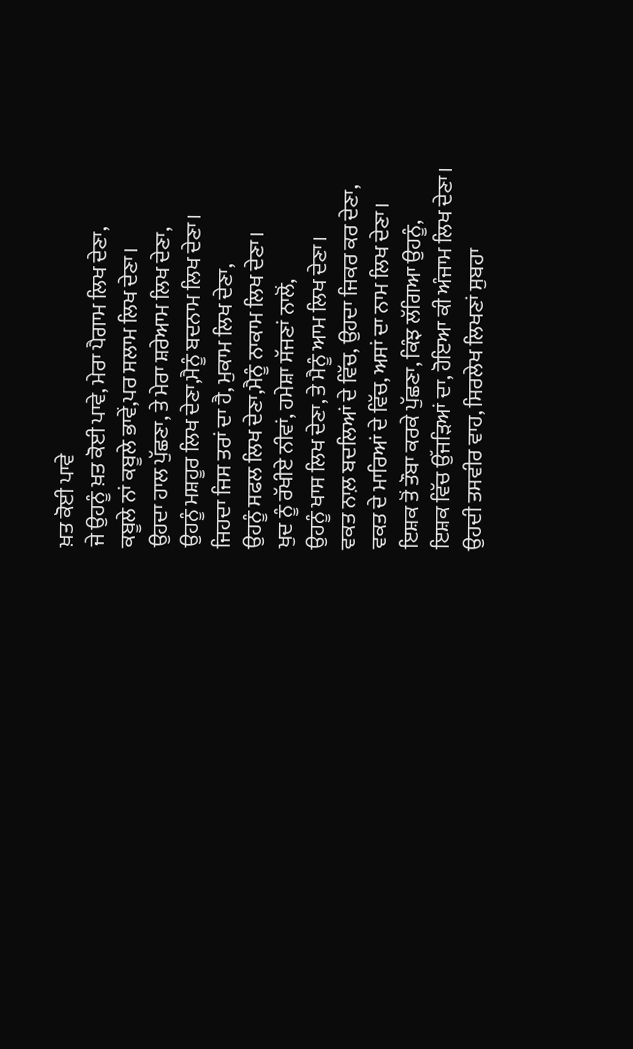ਖ਼ਤ ਕੋਈ ਪਾਵੇ
ਜੇ ਉਹਨੂੰ ਖ਼ਤ ਕੋਈ ਪਾਵੇ, ਮੇਰਾ ਪੈਗਾਮ ਲਿਖ ਦੇਣਾ,
ਕਬੂਲੇ ਨਾਂ ਕਬੂਲੇ ਭਾਵੇਂ,ਪਰ ਸਲਾਮ ਲਿਖ ਦੇਣਾ।
ਉਹਦਾ ਹਾਲ ਪੁੱਛਣਾ, ਤੇ ਮੇਰਾ ਸ਼ਰੇਆਮ ਲਿਖ ਦੇਣਾ,
ਉਹਨੂੰ ਮਸ਼ਹੂਰ ਲਿਖ ਦੇਣਾ,ਮੈਨੂੰ ਬਦਨਾਮ ਲਿਖ ਦੇਣਾ।
ਜਿਹਦਾ ਜਿਸ ਤਰਾਂ ਦਾ ਹੈ, ਮੁਕਾਮ ਲਿਖ ਦੇਣਾ,
ਉਹਨੂੰ ਸਫਲ ਲਿਖ ਦੇਣਾ,ਮੈਨੂੰ ਨਾਕਾਮ ਲਿਖ ਦੇਣਾ।
ਖੁਦ ਨੂੰ ਰੱਖੀਏ ਨੀਵਾਂ, ਹਮੇਸ਼ਾ ਸੱਜਣਾਂ ਨਾਲੋਂ,
ਉਹਨੂੰ ਖਾਸ ਲਿਖ ਦੇਣਾ, ਤੇ ਮੈਨੂੰ ਆਮ ਲਿਖ ਦੇਣਾ।
ਵਕਤ ਨਾਲ਼ ਬਦਲਿਆਂ ਦੇ ਵਿੱਚ, ਉਹਦਾ ਜਿਕਰ ਕਰ ਦੇਣਾ,
ਵਕਤ ਦੇ ਮਾਰਿਆਂ ਦੇ ਵਿੱਚ, ਅਸਾਂ ਦਾ ਨਾਮ ਲਿਖ ਦੇਣਾ।
ਇਸ਼ਕ ਤੋਂ ਤੌਬਾ ਕਰਕੇ ਪੁੱਛਣਾ, ਕਿੰਝ ਲੱਗਿਆ ਉਹਨੂੰ,
ਇਸ਼ਕ ਵਿੱਚ ਉੱਜੜਿਆਂ ਦਾ, ਹੋਇਆ ਕੀ ਅੰਜਾਮ ਲਿਖ ਦੇਣਾ।
ਉਹਦੀ ਤਸਵੀਰ ਵਾਹ, ਸਿਰਲੇਖ ਲਿਖਣਾਂ ਸੁਬਹਾ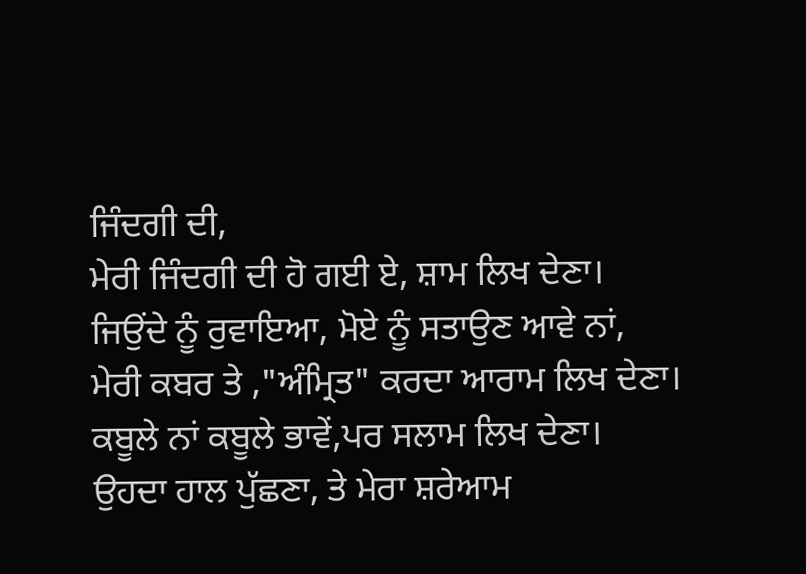ਜਿੰਦਗੀ ਦੀ,
ਮੇਰੀ ਜਿੰਦਗੀ ਦੀ ਹੋ ਗਈ ਏ, ਸ਼ਾਮ ਲਿਖ ਦੇਣਾ।
ਜਿਉਂਦੇ ਨੂੰ ਰੁਵਾਇਆ, ਮੋਏ ਨੂੰ ਸਤਾਉਣ ਆਵੇ ਨਾਂ,
ਮੇਰੀ ਕਬਰ ਤੇ ,"ਅੰਮ੍ਰਿਤ" ਕਰਦਾ ਆਰਾਮ ਲਿਖ ਦੇਣਾ।
ਕਬੂਲੇ ਨਾਂ ਕਬੂਲੇ ਭਾਵੇਂ,ਪਰ ਸਲਾਮ ਲਿਖ ਦੇਣਾ।
ਉਹਦਾ ਹਾਲ ਪੁੱਛਣਾ, ਤੇ ਮੇਰਾ ਸ਼ਰੇਆਮ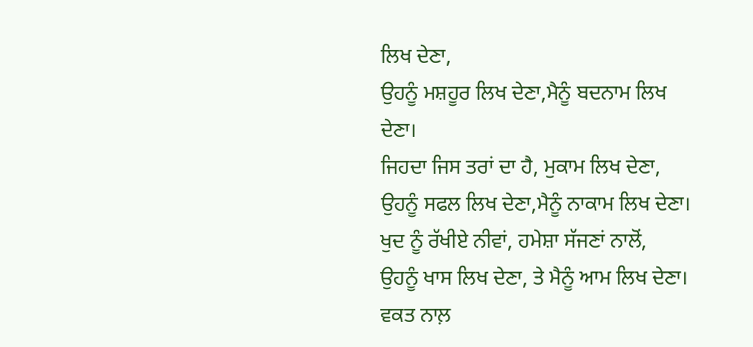ਲਿਖ ਦੇਣਾ,
ਉਹਨੂੰ ਮਸ਼ਹੂਰ ਲਿਖ ਦੇਣਾ,ਮੈਨੂੰ ਬਦਨਾਮ ਲਿਖ ਦੇਣਾ।
ਜਿਹਦਾ ਜਿਸ ਤਰਾਂ ਦਾ ਹੈ, ਮੁਕਾਮ ਲਿਖ ਦੇਣਾ,
ਉਹਨੂੰ ਸਫਲ ਲਿਖ ਦੇਣਾ,ਮੈਨੂੰ ਨਾਕਾਮ ਲਿਖ ਦੇਣਾ।
ਖੁਦ ਨੂੰ ਰੱਖੀਏ ਨੀਵਾਂ, ਹਮੇਸ਼ਾ ਸੱਜਣਾਂ ਨਾਲੋਂ,
ਉਹਨੂੰ ਖਾਸ ਲਿਖ ਦੇਣਾ, ਤੇ ਮੈਨੂੰ ਆਮ ਲਿਖ ਦੇਣਾ।
ਵਕਤ ਨਾਲ਼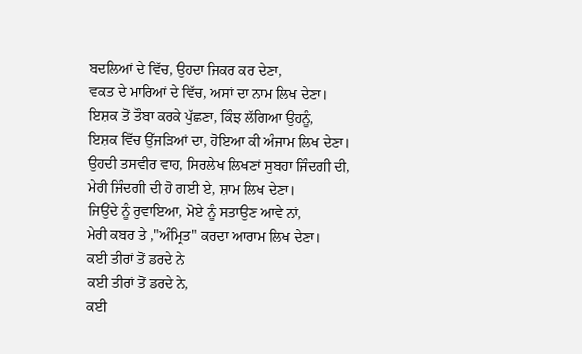ਬਦਲਿਆਂ ਦੇ ਵਿੱਚ, ਉਹਦਾ ਜਿਕਰ ਕਰ ਦੇਣਾ,
ਵਕਤ ਦੇ ਮਾਰਿਆਂ ਦੇ ਵਿੱਚ, ਅਸਾਂ ਦਾ ਨਾਮ ਲਿਖ ਦੇਣਾ।
ਇਸ਼ਕ ਤੋਂ ਤੌਬਾ ਕਰਕੇ ਪੁੱਛਣਾ, ਕਿੰਝ ਲੱਗਿਆ ਉਹਨੂੰ,
ਇਸ਼ਕ ਵਿੱਚ ਉੱਜੜਿਆਂ ਦਾ, ਹੋਇਆ ਕੀ ਅੰਜਾਮ ਲਿਖ ਦੇਣਾ।
ਉਹਦੀ ਤਸਵੀਰ ਵਾਹ, ਸਿਰਲੇਖ ਲਿਖਣਾਂ ਸੁਬਹਾ ਜਿੰਦਗੀ ਦੀ,
ਮੇਰੀ ਜਿੰਦਗੀ ਦੀ ਹੋ ਗਈ ਏ, ਸ਼ਾਮ ਲਿਖ ਦੇਣਾ।
ਜਿਉਂਦੇ ਨੂੰ ਰੁਵਾਇਆ, ਮੋਏ ਨੂੰ ਸਤਾਉਣ ਆਵੇ ਨਾਂ,
ਮੇਰੀ ਕਬਰ ਤੇ ,"ਅੰਮ੍ਰਿਤ" ਕਰਦਾ ਆਰਾਮ ਲਿਖ ਦੇਣਾ।
ਕਈ ਤੀਰਾਂ ਤੋਂ ਡਰਦੇ ਨੇ
ਕਈ ਤੀਰਾਂ ਤੋਂ ਡਰਦੇ ਨੇ,
ਕਈ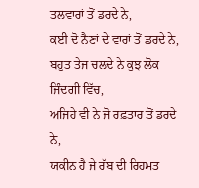ਤਲਵਾਰਾਂ ਤੋਂ ਡਰਦੇ ਨੇ,
ਕਈ ਦੋ ਨੈਣਾਂ ਦੇ ਵਾਰਾਂ ਤੋਂ ਡਰਦੇ ਨੇ,
ਬਹੁਤ ਤੇਜ ਚਲਦੇ ਨੇ ਕੁਝ ਲੋਕ ਜਿੰਦਗੀ ਵਿੱਚ,
ਅਜਿਹੇ ਵੀ ਨੇ ਜੋ ਰਫ਼ਤਾਰ ਤੋਂ ਡਰਦੇ ਨੇ,
ਯਕੀਨ ਹੈ ਜੇ ਰੱਬ ਦੀ ਰਿਹਮਤ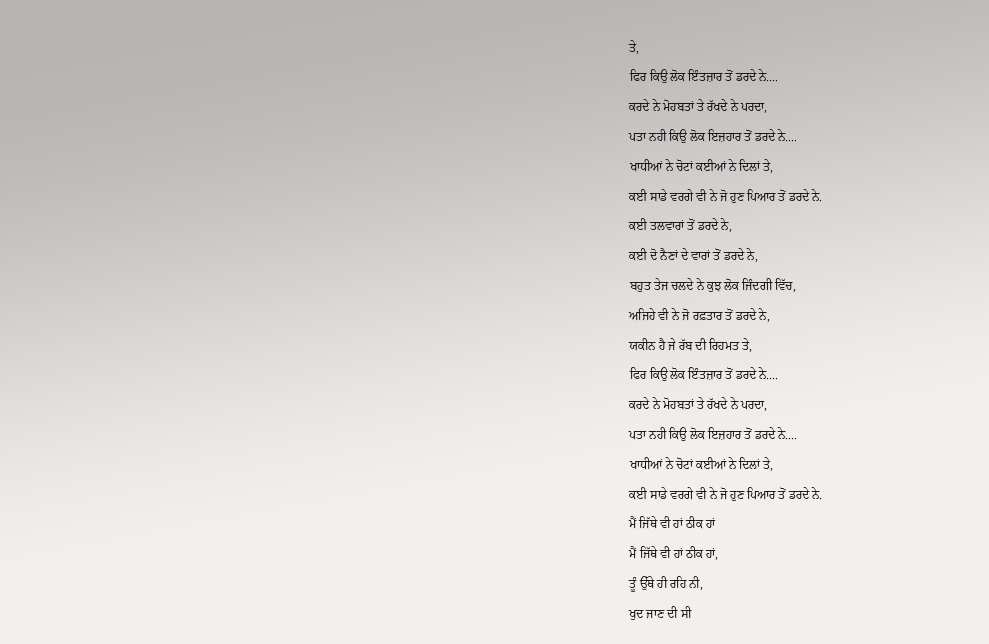ਤੇ,
ਫਿਰ ਕਿਉ ਲੋਕ ਇੰਤਜ਼ਾਰ ਤੋਂ ਡਰਦੇ ਨੇ....
ਕਰਦੇ ਨੇ ਮੋਹਬਤਾਂ ਤੇ ਰੱਖਦੇ ਨੇ ਪਰਦਾ,
ਪਤਾ ਨਹੀ ਕਿਉ ਲੋਕ ਇਜ਼ਹਾਰ ਤੋਂ ਡਰਦੇ ਨੇ....
ਖਾਧੀਆਂ ਨੇ ਚੋਟਾਂ ਕਈਆਂ ਨੇ ਦਿਲਾਂ ਤੇ,
ਕਈ ਸਾਡੇ ਵਰਗੇ ਵੀ ਨੇ ਜੋ ਹੁਣ ਪਿਆਰ ਤੋਂ ਡਰਦੇ ਨੇ.
ਕਈ ਤਲਵਾਰਾਂ ਤੋਂ ਡਰਦੇ ਨੇ,
ਕਈ ਦੋ ਨੈਣਾਂ ਦੇ ਵਾਰਾਂ ਤੋਂ ਡਰਦੇ ਨੇ,
ਬਹੁਤ ਤੇਜ ਚਲਦੇ ਨੇ ਕੁਝ ਲੋਕ ਜਿੰਦਗੀ ਵਿੱਚ,
ਅਜਿਹੇ ਵੀ ਨੇ ਜੋ ਰਫ਼ਤਾਰ ਤੋਂ ਡਰਦੇ ਨੇ,
ਯਕੀਨ ਹੈ ਜੇ ਰੱਬ ਦੀ ਰਿਹਮਤ ਤੇ,
ਫਿਰ ਕਿਉ ਲੋਕ ਇੰਤਜ਼ਾਰ ਤੋਂ ਡਰਦੇ ਨੇ....
ਕਰਦੇ ਨੇ ਮੋਹਬਤਾਂ ਤੇ ਰੱਖਦੇ ਨੇ ਪਰਦਾ,
ਪਤਾ ਨਹੀ ਕਿਉ ਲੋਕ ਇਜ਼ਹਾਰ ਤੋਂ ਡਰਦੇ ਨੇ....
ਖਾਧੀਆਂ ਨੇ ਚੋਟਾਂ ਕਈਆਂ ਨੇ ਦਿਲਾਂ ਤੇ,
ਕਈ ਸਾਡੇ ਵਰਗੇ ਵੀ ਨੇ ਜੋ ਹੁਣ ਪਿਆਰ ਤੋਂ ਡਰਦੇ ਨੇ.
ਮੈਂ ਜਿੱਥੇ ਵੀ ਹਾਂ ਠੀਕ ਹਾਂ
ਮੈਂ ਜਿੱਥੇ ਵੀ ਹਾਂ ਠੀਕ ਹਾਂ,
ਤੂੰ ਉੱਥੇ ਹੀ ਰਹਿ ਨੀ,
ਖੁਦ ਜਾਣ ਦੀ ਸੀ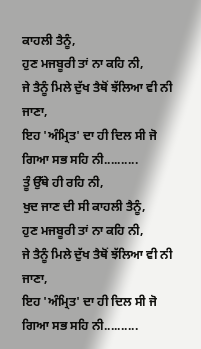ਕਾਹਲੀ ਤੈਨੂੰ,
ਹੁਣ ਮਜਬੂਰੀ ਤਾਂ ਨਾ ਕਹਿ ਨੀ,
ਜੇ ਤੈਨੂੰ ਮਿਲੇ ਦੁੱਖ ਤੈਥੋਂ ਝੱਲਿਆ ਵੀ ਨੀ ਜਾਣਾ,
ਇਹ 'ਅੰਮ੍ਰਿਤ' ਦਾ ਹੀ ਦਿਲ ਸੀ ਜੋ ਗਿਆ ਸਭ ਸਹਿ ਨੀ..........
ਤੂੰ ਉੱਥੇ ਹੀ ਰਹਿ ਨੀ,
ਖੁਦ ਜਾਣ ਦੀ ਸੀ ਕਾਹਲੀ ਤੈਨੂੰ,
ਹੁਣ ਮਜਬੂਰੀ ਤਾਂ ਨਾ ਕਹਿ ਨੀ,
ਜੇ ਤੈਨੂੰ ਮਿਲੇ ਦੁੱਖ ਤੈਥੋਂ ਝੱਲਿਆ ਵੀ ਨੀ ਜਾਣਾ,
ਇਹ 'ਅੰਮ੍ਰਿਤ' ਦਾ ਹੀ ਦਿਲ ਸੀ ਜੋ ਗਿਆ ਸਭ ਸਹਿ ਨੀ..........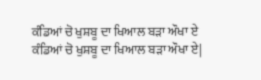ਕੰਡਿਆਂ ਚੋ ਖੁਸ਼ਬੂ ਦਾ ਖਿਆਲ ਬੜਾ ਔਖਾ ਏ
ਕੰਡਿਆਂ ਚੋ ਖੁਸ਼ਬੂ ਦਾ ਖਿਆਲ ਬੜਾ ਔਖਾ ਏ|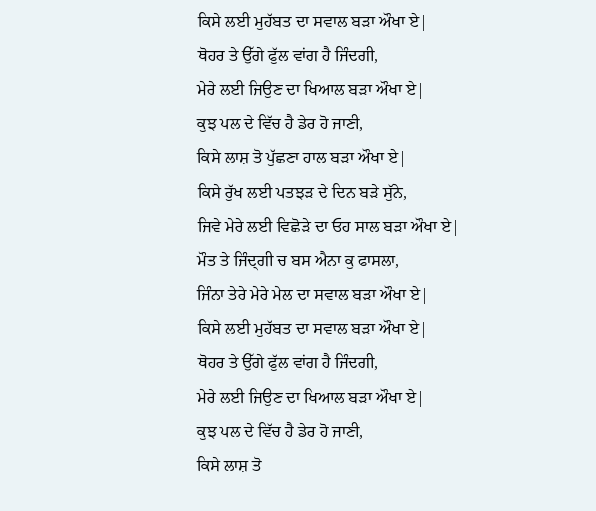ਕਿਸੇ ਲਈ ਮੁਹੱਬਤ ਦਾ ਸਵਾਲ ਬੜਾ ਔਖਾ ਏ|
ਥੋਹਰ ਤੇ ਉੱਗੇ ਫੁੱਲ ਵਾਂਗ ਹੈ ਜਿੰਦਗੀ,
ਮੇਰੇ ਲਈ ਜਿਉਣ ਦਾ ਖਿਆਲ ਬੜਾ ਔਖਾ ਏ|
ਕੁਝ ਪਲ ਦੇ ਵਿੱਚ ਹੈ ਡੇਰ ਹੋ ਜਾਣੀ,
ਕਿਸੇ ਲਾਸ਼ ਤੋ ਪੁੱਛਣਾ ਹਾਲ ਬੜਾ ਔਖਾ ਏ|
ਕਿਸੇ ਰੁੱਖ ਲਈ ਪਤਝੜ ਦੇ ਦਿਨ ਬੜੇ ਸੁੱਨੇ,
ਜਿਵੇ ਮੇਰੇ ਲਈ ਵਿਛੋੜੇ ਦਾ ਓਹ ਸਾਲ ਬੜਾ ਔਖਾ ਏ|
ਮੌਤ ਤੇ ਜਿੰਦ੍ਗੀ ਚ ਬਸ ਐਨਾ ਕੁ ਫਾਸਲਾ,
ਜਿੰਨਾ ਤੇਰੇ ਮੇਰੇ ਮੇਲ ਦਾ ਸਵਾਲ ਬੜਾ ਔਖਾ ਏ|
ਕਿਸੇ ਲਈ ਮੁਹੱਬਤ ਦਾ ਸਵਾਲ ਬੜਾ ਔਖਾ ਏ|
ਥੋਹਰ ਤੇ ਉੱਗੇ ਫੁੱਲ ਵਾਂਗ ਹੈ ਜਿੰਦਗੀ,
ਮੇਰੇ ਲਈ ਜਿਉਣ ਦਾ ਖਿਆਲ ਬੜਾ ਔਖਾ ਏ|
ਕੁਝ ਪਲ ਦੇ ਵਿੱਚ ਹੈ ਡੇਰ ਹੋ ਜਾਣੀ,
ਕਿਸੇ ਲਾਸ਼ ਤੋ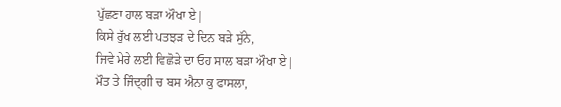ਪੁੱਛਣਾ ਹਾਲ ਬੜਾ ਔਖਾ ਏ|
ਕਿਸੇ ਰੁੱਖ ਲਈ ਪਤਝੜ ਦੇ ਦਿਨ ਬੜੇ ਸੁੱਨੇ,
ਜਿਵੇ ਮੇਰੇ ਲਈ ਵਿਛੋੜੇ ਦਾ ਓਹ ਸਾਲ ਬੜਾ ਔਖਾ ਏ|
ਮੌਤ ਤੇ ਜਿੰਦ੍ਗੀ ਚ ਬਸ ਐਨਾ ਕੁ ਫਾਸਲਾ,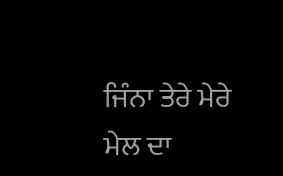ਜਿੰਨਾ ਤੇਰੇ ਮੇਰੇ ਮੇਲ ਦਾ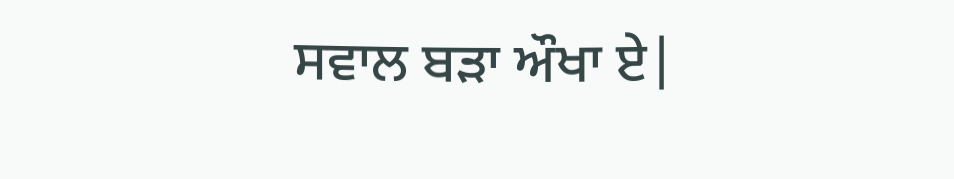ਸਵਾਲ ਬੜਾ ਔਖਾ ਏ|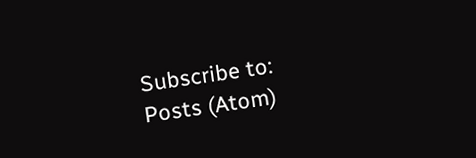Subscribe to:
Posts (Atom)